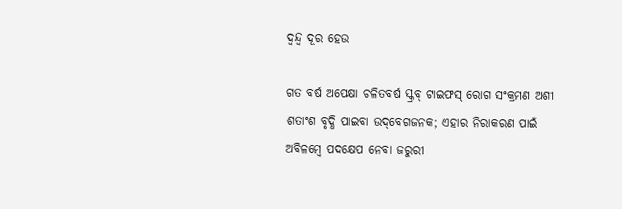ଦ୍ବନ୍ଦ୍ବ ଦୂର ହେଉ

ଗତ ବର୍ଷ ଅପେକ୍ଷା ଚଳିତବର୍ଷ ସ୍କ୍ରବ୍‌ ଟାଇଫସ୍‌ ରୋଗ ସଂକ୍ରମଣ ଅଶୀ ଶତାଂଶ ବୃଦ୍ଧି ପାଇବା ଉଦ୍‌ବେଗଜନକ; ଏହାର ନିରାକରଣ ପାଇଁ ଅବିଳମ୍ବେ ପଦକ୍ଷେପ ନେବା ଜରୁରୀ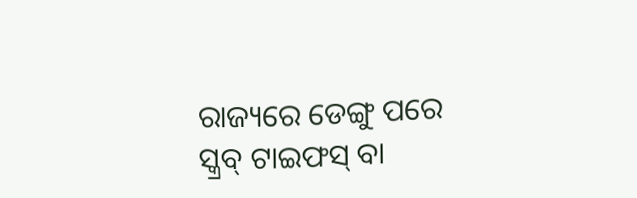ରାଜ୍ୟରେ ଡେଙ୍ଗୁ ପରେ ସ୍କ୍ରବ୍‌ ଟାଇଫସ୍‌ ବା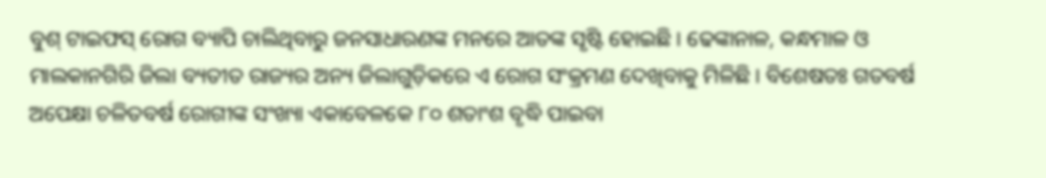ବୁଶ୍‌ ଟାଇଫସ୍‌ ରୋଗ ବ୍ୟାପି ଚାଲିଥିବାରୁ ଜନସାଧାରଣଙ୍କ ମନରେ ଆତଙ୍କ ସୃଷ୍ଟି ହୋଇଛି। ଢେଙ୍କାନାଳ, କନ୍ଧମାଳ ଓ ମାଲକାନଗିରି ଜିଲା ବ୍ୟତୀତ ରାଜ୍ୟର ଅନ୍ୟ ଜିଲାଗୁଡ଼ିକରେ ଏ ରୋଗ ସଂକ୍ରମଣ ଦେଖିବାକୁ ମିଳିଛି। ବିଶେଷତଃ ଗତବର୍ଷ ଅପେକ୍ଷା ଚଳିତବର୍ଷ ରୋଗୀଙ୍କ ସଂଖ୍ୟା ଏକାବେଳକେ ୮୦ ଶତାଂଶ ବୃଦ୍ଧି ପାଇବା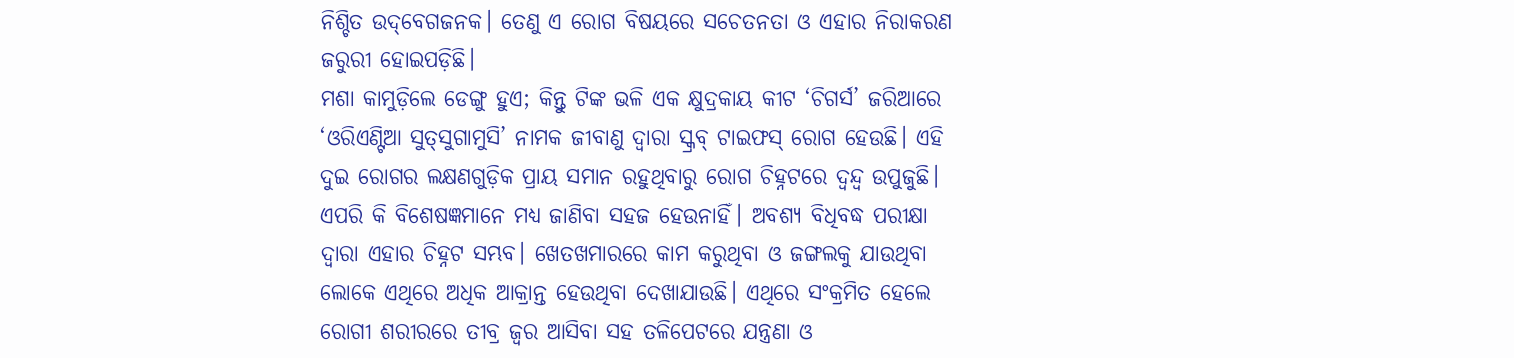ନିଶ୍ଚିତ ଉଦ୍‌ବେଗଜନକ। ତେଣୁ ଏ ରୋଗ ବିଷୟରେ ସଚେତନତା ଓ ଏହାର ନିରାକରଣ ଜରୁରୀ ହୋଇପଡ଼ିଛି।
ମଶା କାମୁଡ଼ିଲେ ଡେଙ୍ଗୁ ହୁଏ; କିନ୍ତୁ ଟିଙ୍କ ଭଳି ଏକ କ୍ଷୁଦ୍ରକାୟ କୀଟ ‘ଚିଗର୍ସ’ ଜରିଆରେ ‘ଓରିଏଣ୍ଟିଆ ସୁତ୍‌ସୁଗାମୁସି’ ନାମକ ଜୀବାଣୁ ଦ୍ବାରା ସ୍କ୍ରବ୍‌ ଟାଇଫସ୍‌ ରୋଗ ହେଉଛି। ଏହି ଦୁଇ ରୋଗର ଲକ୍ଷଣଗୁଡ଼ିକ ପ୍ରାୟ ସମାନ ରହୁଥିବାରୁ ରୋଗ ଚିହ୍ନଟରେ ଦ୍ବନ୍ଦ୍ବ ଉପୁଜୁଛି। ଏପରି କି ବିଶେଷଜ୍ଞମାନେ ମଧ୍ୟ ଜାଣିବା ସହଜ ହେଉନାହିଁ। ଅବଶ୍ୟ ବିଧିବଦ୍ଧ ପରୀକ୍ଷା ଦ୍ବାରା ଏହାର ଚିହ୍ନଟ ସମ୍ଭବ। ଖେତଖମାରରେ କାମ କରୁଥିବା ଓ ଜଙ୍ଗଲକୁ ଯାଉଥିବା ଲୋକେ ଏଥିରେ ଅଧିକ ଆକ୍ରାନ୍ତ ହେଉଥିବା ଦେଖାଯାଉଛି। ଏଥିରେ ସଂକ୍ରମିତ ହେଲେ ରୋଗୀ ଶରୀରରେ ତୀବ୍ର ଜ୍ବର ଆସିବା ସହ ତଳିପେଟରେ ଯନ୍ତ୍ରଣା ଓ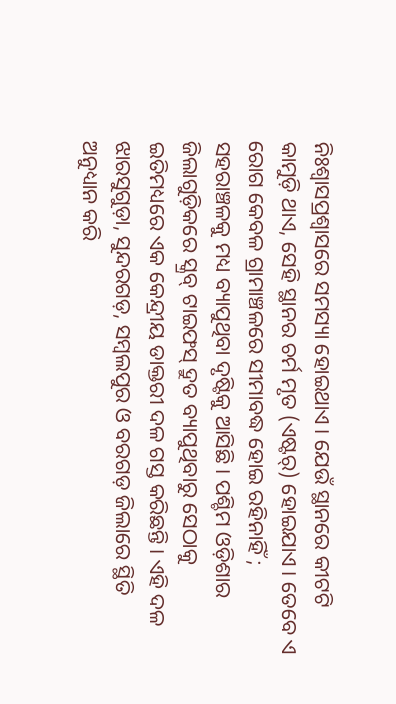ନିଃଶ୍ବାସପ୍ରଶ୍ବାସରେ ସମସ୍ୟା ହୋଇଥାଏ। ଯେଉଁ ସ୍ଥାନରେ କୀଟଟି କାମୁଡ଼ି ଥାଏ, ସେହି ସ୍ଥାନର ଚର୍ମ ମୃତ (ଏଷ୍ଟର୍‌) ହୋଇଯାଏ। ତେବେ ଏ ରୋଗ କେବଳ ଗ୍ରାମାଞ୍ଚଳରେ ସୀମାବଦ୍ଧ ହୋଇ ରହିନାହିଁ ; ସହରାଞ୍ଚଳକୁ ମଧ୍ୟ ବ୍ୟାପୁଥିବା ଦୃଷ୍ଟିକୁ ଆସିଛି। ପଶ୍ଚିମ ଓଡ଼ିଶାର ଜିଲାଗୁଡ଼ିକରେ ସ୍କ୍ରବ୍‌ ଟାଇଫସ୍‌ ଦ୍ରୁତ ବ୍ୟାପୁଥିବାରୁ ସେଠାକୁ ଇତିମଧ୍ୟରେ ଏକ କେନ୍ଦ୍ରୀୟ ଡାକ୍ତରୀ ଦଳ ଗସ୍ତ କରିଛନ୍ତି। ଏହି ଦଳ ଝାରସୁଗୁଡ଼ା, ସୁନ୍ଦରଗଡ଼, ସମ୍ବଲପୁର ଓ ବରଗଡ଼ ଜିଲାରେ ସ୍ଥିତି ଅନୁଧ୍ୟାନ କରି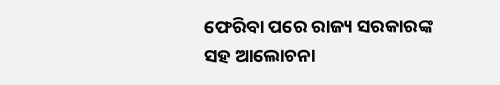ଫେରିବା ପରେ ରାଜ୍ୟ ସରକାରଙ୍କ ସହ ଆଲୋଚନା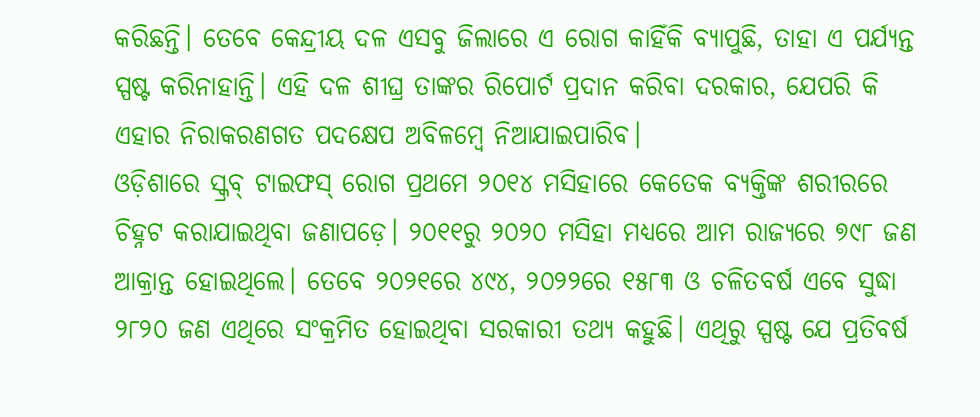କରିଛନ୍ତି। ତେବେ କେନ୍ଦ୍ରୀୟ ଦଳ ଏସବୁ ଜିଲାରେ ଏ ରୋଗ କାହିଁକି ବ୍ୟାପୁଛି, ତାହା ଏ ପର୍ଯ୍ୟନ୍ତ ସ୍ପଷ୍ଟ କରିନାହାନ୍ତି। ଏହି ଦଳ ଶୀଘ୍ର ତାଙ୍କର ରିପୋର୍ଟ ପ୍ରଦାନ କରିବା ଦରକାର, ଯେପରି କି ଏହାର ନିରାକରଣଗତ ପଦକ୍ଷେପ ଅବିଳମ୍ବେ ନିଆଯାଇପାରିବ।
ଓଡ଼ିଶାରେ ସ୍କ୍ରବ୍‌ ଟାଇଫସ୍‌ ରୋଗ ପ୍ରଥମେ ୨୦୧୪ ମସିହାରେ କେତେକ ବ୍ୟକ୍ତିଙ୍କ ଶରୀରରେ ଚିହ୍ନଟ କରାଯାଇଥିବା ଜଣାପଡ଼େ। ୨୦୧୧ରୁ ୨୦୨୦ ମସିହା ମଧ୍ୟରେ ଆମ ରାଜ୍ୟରେ ୭୯୮ ଜଣ ଆକ୍ରାନ୍ତ ହୋଇଥିଲେ। ତେବେ ୨୦୨୧ରେ ୪୯୪, ୨୦୨୨ରେ ୧୫୮୩ ଓ ଚଳିତବର୍ଷ ଏବେ ସୁଦ୍ଧା ୨୮୨୦ ଜଣ ଏଥିରେ ସଂକ୍ରମିତ ହୋଇଥିବା ସରକାରୀ ତଥ୍ୟ କହୁଛି। ଏଥିରୁ ସ୍ପଷ୍ଟ ଯେ ପ୍ରତିବର୍ଷ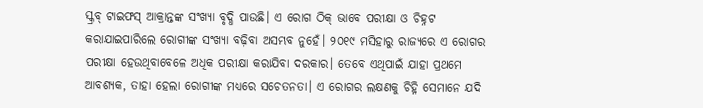ସ୍କ୍ରବ୍‌ ଟାଇଫସ୍‌ ଆକ୍ରାନ୍ତଙ୍କ ସଂଖ୍ୟା ବୃଦ୍ଧି ପାଉଛି। ଏ ରୋଗ ଠିକ୍‌ ଭାବେ ପରୀକ୍ଷା ଓ ଚିହ୍ନଟ କରାଯାଇପାରିଲେ ରୋଗୀଙ୍କ ସଂଖ୍ୟା ବଢ଼ିବା ଅସମ୍ଭବ ନୁହେଁ। ୨୦୧୯ ମସିହାରୁ ରାଜ୍ୟରେ ଏ ରୋଗର ପରୀକ୍ଷା ହେଉଥିବାବେଳେ ଅଧିକ ପରୀକ୍ଷା କରାଯିବା ଦରକାର। ତେବେ ଏଥିପାଇଁ ଯାହା ପ୍ରଥମେ ଆବଶ୍ୟକ, ତାହା ହେଲା ରୋଗୀଙ୍କ ମଧ୍ୟରେ ସଚେତନତା। ଏ ରୋଗର ଲକ୍ଷଣକୁ ଚିହ୍ନି ସେମାନେ ଯଦି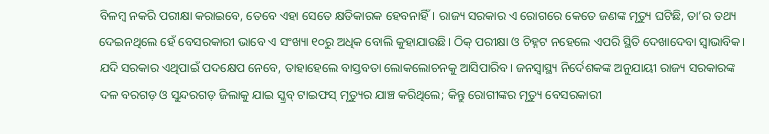ବିଳମ୍ବ ନକରି ପରୀକ୍ଷା କରାଇବେ, ତେବେ ଏହା ସେତେ କ୍ଷତିକାରକ ହେବନାହିଁ। ରାଜ୍ୟ ସରକାର ଏ ରୋଗରେ କେତେ ଜଣଙ୍କ ମୃତ୍ୟୁ ଘଟିଛି, ତା’ର ତଥ୍ୟ ଦେଇନଥିଲେ ହେଁ ବେସରକାରୀ ଭାବେ ଏ ସଂଖ୍ୟା ୧୦ରୁ ଅଧିକ ବୋଲି କୁହାଯାଉଛି। ଠିକ୍ ପରୀକ୍ଷା ଓ ଚିହ୍ନଟ ନହେଲେ ଏପରି ସ୍ଥିତି ଦେଖାଦେବା ସ୍ବାଭାବିକ। ଯଦି ସରକାର ଏଥିପାଇଁ ପଦକ୍ଷେପ ନେବେ, ତାହାହେଲେ ବାସ୍ତବତା ଲୋକଲୋଚନକୁ ଆସିପାରିବ। ଜନସ୍ବାସ୍ଥ୍ୟ ନିର୍ଦେଶକଙ୍କ ଅନୁଯାୟୀ ରାଜ୍ୟ ସରକାରଙ୍କ ଦଳ ବରଗଡ଼ ଓ ସୁନ୍ଦରଗଡ଼ ଜିଲାକୁ ଯାଇ ସ୍କ୍ରବ୍‌ ଟାଇଫସ୍‌ ମୃତ୍ୟୁର ଯାଞ୍ଚ କରିଥିଲେ; କିନ୍ତୁ ରୋଗୀଙ୍କର ମୃତ୍ୟୁ ବେସରକାରୀ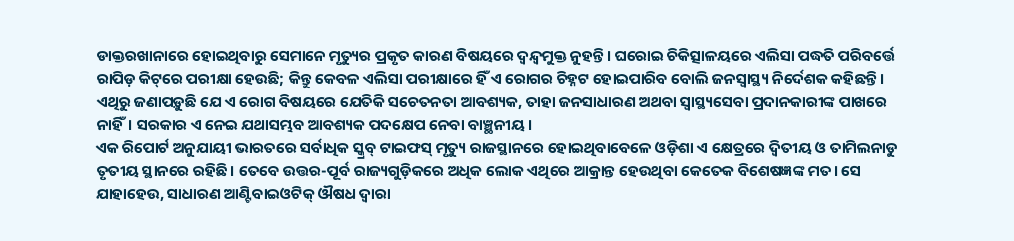ଡାକ୍ତରଖାନାରେ ହୋଇଥିବାରୁ ସେମାନେ ମୃତ୍ୟୁର ପ୍ରକୃତ କାରଣ ବିଷୟରେ ଦ୍ବନ୍ଦ୍ବମୁକ୍ତ ନୁହନ୍ତି। ଘରୋଇ ଚିକିତ୍ସାଳୟରେ ଏଲିସା ପଦ୍ଧତି ପରିବର୍ତ୍ତେ ରାପିଡ଼ କିଟ୍‌ରେ ପରୀକ୍ଷା ହେଉଛି; କିନ୍ତୁ କେବଳ ଏଲିସା ପରୀକ୍ଷାରେ ହିଁ ଏ ରୋଗର ଚିହ୍ନଟ ହୋଇପାରିବ ବୋଲି ଜନସ୍ବାସ୍ଥ୍ୟ ନିର୍ଦେଶକ କହିଛନ୍ତି। ଏଥିରୁ ଜଣାପଡ଼ୁଛି ଯେ ଏ ରୋଗ ବିଷୟରେ ଯେତିକି ସଚେତନତା ଆବଶ୍ୟକ, ତାହା ଜନସାଧାରଣ ଅଥବା ସ୍ବାସ୍ଥ୍ୟସେବା ପ୍ରଦାନକାରୀଙ୍କ ପାଖରେ ନାହିଁ। ସରକାର ଏ ନେଇ ଯଥାସମ୍ଭବ ଆବଶ୍ୟକ ପଦକ୍ଷେପ ନେବା ବାଞ୍ଛନୀୟ।
ଏକ ରିପୋର୍ଟ ଅନୁଯାୟୀ ଭାରତରେ ସର୍ବାଧିକ ସ୍କ୍ରବ୍‌ ଟାଇଫସ୍‌ ମୃତ୍ୟୁ ରାଜସ୍ଥାନରେ ହୋଇଥିବାବେଳେ ଓଡ଼ିଶା ଏ କ୍ଷେତ୍ରରେ ଦ୍ବିତୀୟ ଓ ତାମିଲନାଡୁ ତୃତୀୟ ସ୍ଥାନରେ ରହିଛି। ତେବେ ଉତ୍ତର-ପୂର୍ବ ରାଜ୍ୟଗୁଡ଼ିକରେ ଅଧିକ ଲୋକ ଏଥିରେ ଆକ୍ରାନ୍ତ ହେଉଥିବା କେତେକ ବିଶେଷଜ୍ଞଙ୍କ ମତ। ସେ ଯାହାହେଉ, ସାଧାରଣ ଆଣ୍ଟିବାଇଓଟିକ୍‌ ଔଷଧ ଦ୍ବାରା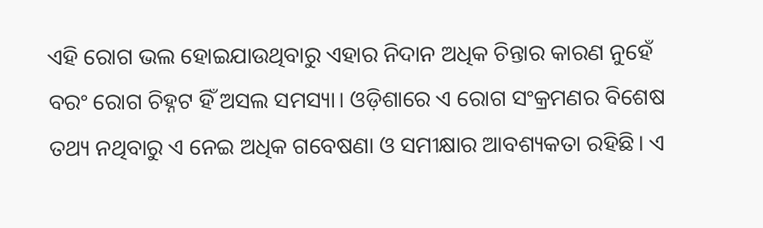ଏହି ରୋଗ ଭଲ ହୋଇଯାଉଥିବାରୁ ଏହାର ନିଦାନ ଅଧିକ ଚିନ୍ତାର କାରଣ ନୁହେଁ ବରଂ ରୋଗ ଚିହ୍ନଟ ହିଁ ଅସଲ ସମସ୍ୟା। ଓଡ଼ିଶାରେ ଏ ରୋଗ ସଂକ୍ରମଣର ବିଶେଷ ତଥ୍ୟ ନଥିବାରୁ ଏ ନେଇ ଅଧିକ ଗବେଷଣା ଓ ସମୀକ୍ଷାର ଆବଶ୍ୟକତା ରହିଛି। ଏ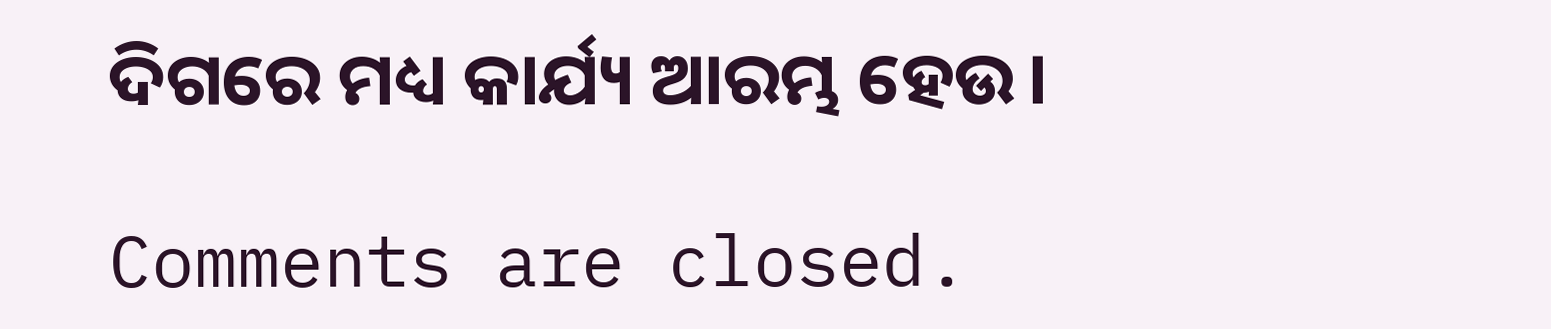ଦିଗରେ ମଧ୍ୟ କାର୍ଯ୍ୟ ଆରମ୍ଭ ହେଉ।

Comments are closed.